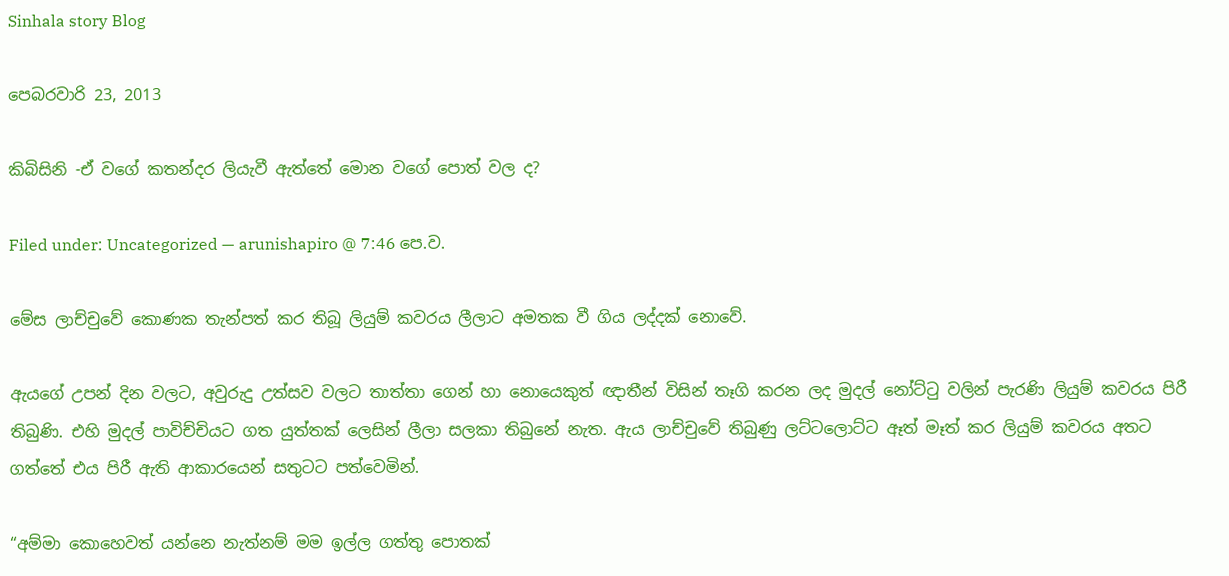Sinhala story Blog

පෙබරවාරි 23, 2013

කිබිසිනි -ඒ වගේ කතන්දර ලියැවී ඇත්තේ මොන වගේ පොත් වල ද?

Filed under: Uncategorized — arunishapiro @ 7:46 පෙ.ව.

මේස ලාච්චුවේ කොණක තැන්පත් කර තිබූ ලියුම් කවරය ලීලාට අමතක වී ගිය ලද්දක් නොවේ.

ඇයගේ උපන් දින වලට, අවුරුදු උත්සව වලට තාත්තා ගෙන් හා නොයෙකුත් ඥාතීන් විසින් තෑගි කරන ලද මුදල් නෝට්ටු වලින් පැරණි ලියුම් කවරය පිරී තිබුණි. එහි මුදල් පාවිච්චියට ගත යුත්තක් ලෙසින් ලීලා සලකා තිබුනේ නැත. ඇය ලාච්චුවේ තිබුණු ලට්ටලොට්ට ඈත් මෑත් කර ලියුම් කවරය අතට ගත්තේ එය පිරී ඇති ආකාරයෙන් සතුටට පත්වෙමින්.

“අම්මා කොහෙවත් යන්නෙ නැත්නම් මම ඉල්ල ගත්තු පොතක්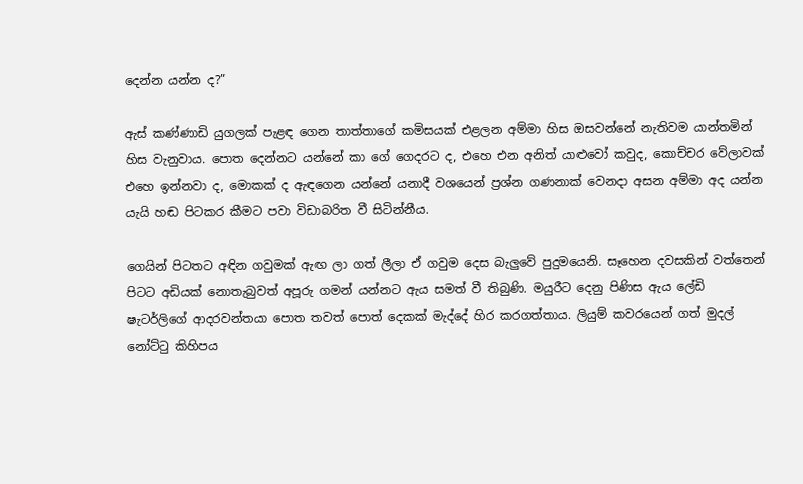දෙන්න යන්න ද?”

ඇස් කණ්ණාඩි යුගලක් පැළඳ ගෙන තාත්තාගේ කමිසයක් එළලන අම්මා හිස ඔසවන්නේ නැතිවම යාන්තමින් හිස වැනුවාය. පොත දෙන්නට යන්නේ කා ගේ ගෙදරට ද, එහෙ එන අනිත් යාළුවෝ කවුද, කොච්චර වේලාවක් එහෙ ඉන්නවා ද, මොකක් ද ඇඳගෙන යන්නේ යනාදී වශයෙන් ප්‍රශ්න ගණනාක් වෙනදා අසන අම්මා අද යන්න යැයි හඬ පිටකර කීමට පවා විඩාබරිත වී සිටින්නීය.

ගෙයින් පිටතට අඳින ගවුමක් ඇඟ ලා ගත් ලීලා ඒ ගවුම දෙස බැලුවේ පුදුමයෙනි. සෑහෙන දවසකින් වත්තෙන් පිටට අඩියක් නොතැබුවත් අපූරු ගමන් යන්නට ඇය සමත් වී තිබුණි. මයුරීට දෙනු පිණිස ඇය ලේඩි ෂැටර්ලිගේ ආදරවන්තයා පොත තවත් පොත් දෙකක් මැද්දේ හිර කරගත්තාය. ලියුම් කවරයෙන් ගත් මුදල් නෝට්ටු කිහිපය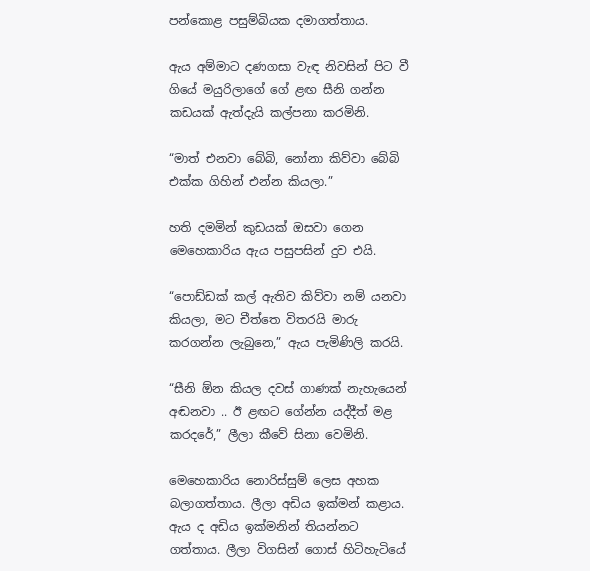පන්කොළ පසුම්බියක දමාගත්තාය.

ඇය අම්මාට දණගසා වැඳ නිවසින් පිට වී ගියේ මයුරිලාගේ ගේ ළඟ සීනි ගන්න කඩයක් ඇත්දැයි කල්පනා කරමිනි.

“මාත් එනවා බේබි, නෝනා කිව්වා බේබි එක්ක ගිහින් එන්න කියලා.”

හති දමමින් කුඩයක් ඔසවා ගෙන මෙහෙකාරිය ඇය පසුපසින් දුව එයි.

“පොඩ්ඩක් කල් ඇතිව කිව්වා නම් යනවා කියලා, මට චීත්තෙ විතරයි මාරු කරගන්න ලැබුනෙ,” ඇය පැමිණිලි කරයි.

“සීනි ඕන කියල දවස් ගාණක් නැහැයෙන් අඬනවා .. ඊ ළඟට ගේන්න යද්දීත් මළ කරදරේ,” ලීලා කීවේ සිනා වෙමිනි.

මෙහෙකාරිය නොරිස්සුම් ලෙස අහක බලාගත්තාය. ලීලා අඩිය ඉක්මන් කළාය. ඇය ද අඩිය ඉක්මනින් තියන්නට ගත්තාය. ලීලා විගසින් ගොස් හිටිහැටියේ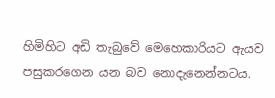හිමිහිට අඩි තැබුවේ මෙහෙකාරියට ඇයව පසුකරගෙන යන බව නොදැනෙන්නටය.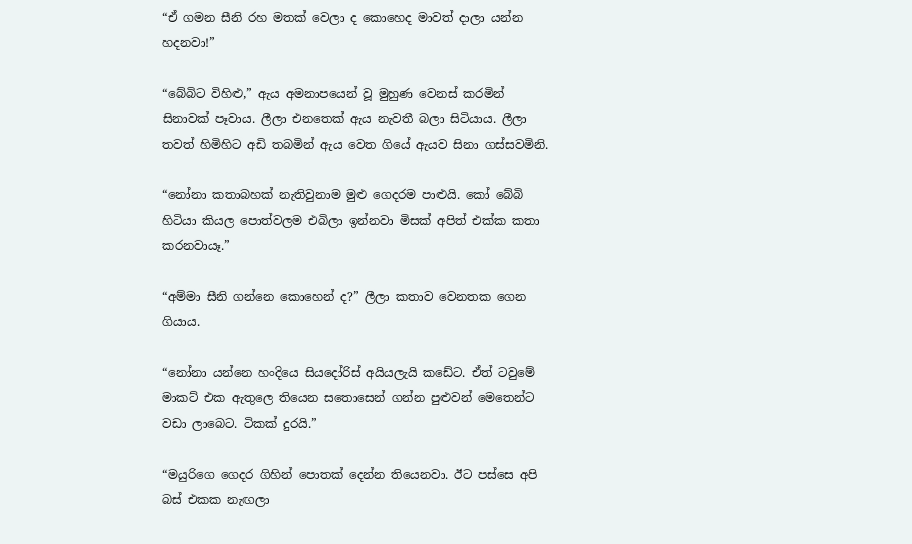“ඒ ගමන සීනි රහ මතක් වෙලා ද කොහෙද මාවත් දාලා යන්න හදනවා!”

“බේබිට විහිළු,” ඇය අමනාපයෙන් වූ මුහුණ වෙනස් කරමින් සිනාවක් පෑවාය. ලීලා එනතෙක් ඇය නැවතී බලා සිටියාය. ලීලා තවත් හිමිහිට අඩි තබමින් ඇය වෙත ගියේ ඇයව සිනා ගස්සවමිනි.

“නෝනා කතාබහක් නැතිවුනාම මුළු ගෙදරම පාළුයි. කෝ බේබි හිටියා කියල පොත්වලම එබිලා ඉන්නවා මිසක් අපිත් එක්ක කතා කරනවායෑ.”

“අම්මා සීනි ගන්නෙ කොහෙන් ද?” ලීලා කතාව වෙනතක ගෙන ගියාය.

“නෝනා යන්නෙ හංදියෙ සියදෝරිස් අයියලැයි කඩේට. ඒත් ටවුමේ මාකට් එක ඇතුලෙ තියෙන සතොසෙන් ගන්න පුළුවන් මෙතෙන්ට වඩා ලාබෙට. ටිකක් දුරයි.”

“මයුරිගෙ ගෙදර ගිහින් පොතක් දෙන්න තියෙනවා. ඊට පස්සෙ අපි බස් එකක නැඟලා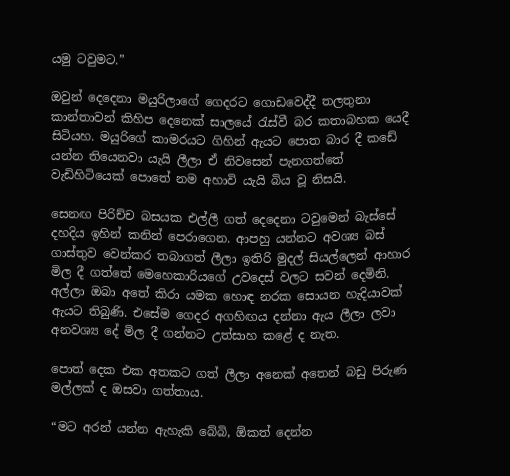යමු ටවුමට.”

ඔවුන් දෙදෙනා මයුරිලාගේ ගෙදරට ගොඩවෙද්දී තලතුනා කාන්තාවන් කිහිප දෙනෙක් සාලයේ රැස්වී බර කතාබහක යෙදී සිටියහ. මයුරිගේ කාමරයට ගිහින් ඇයට පොත බාර දී කඩේ යන්න තියෙනවා යැයි ලීලා ඒ නිවසෙන් පැනගත්තේ වැඩිහිටියෙක් පොතේ නම අහාවි යැයි බිය වූ නිසයි.

සෙනඟ පිරිච්ච බසයක එල්ලී ගත් දෙදෙනා ටවුමෙන් බැස්සේ දහදිය ඉහින් කනින් පෙරාගෙන. ආපහු යන්නට අවශ්‍ය බස් ගාස්තුව වෙන්කර තබාගත් ලීලා ඉතිරි මුදල් සියල්ලෙන් ආහාර මිල දී ගත්තේ මෙහෙකාරියගේ උවදෙස් වලට සවන් දෙමිනි. අල්ලා ඔබා අතේ කිරා යමක හොඳ නරක සොයන හැදියාවක් ඇයට තිබුණි. එසේම ගෙදර අගහිඟය දන්නා ඇය ලීලා ලවා අනවශ්‍ය දේ මිල දී ගන්නට උත්සාහ කළේ ද නැත.

පොත් දෙක එක අතකට ගත් ලීලා අනෙක් අතෙන් බඩු පිරුණ මල්ලක් ද ඔසවා ගත්තාය.

“මට අරන් යන්න ඇහැකි බේබි, ඕකත් දෙන්න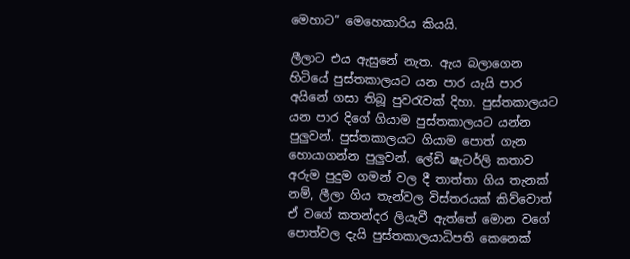මෙහාට” මෙහෙකාරිය කියයි.

ලීලාට එය ඇසුනේ නැත. ඇය බලාගෙන හිටියේ පුස්තකාලයට යන පාර යැයි පාර අයිනේ ගසා තිබූ පුවරැවක් දිහා. පුස්තකාලයට යන පාර දිගේ ගියාම පුස්තකාලයට යන්න පුලුවන්. පුස්තකාලයට ගියාම පොත් ගැන හොයාගන්න පුලුවන්. ලේඩි ෂැටර්ලි කතාව අරුම පුදුම ගමන් වල දී තාත්තා ගිය තැනක් නම්, ලීලා ගිය තැන්වල විස්තරයක් කිව්වොත් ඒ වගේ කතන්දර ලියැවී ඇත්තේ මොන වගේ පොත්වල දැයි පුස්තකාලයාධිපති කෙනෙක්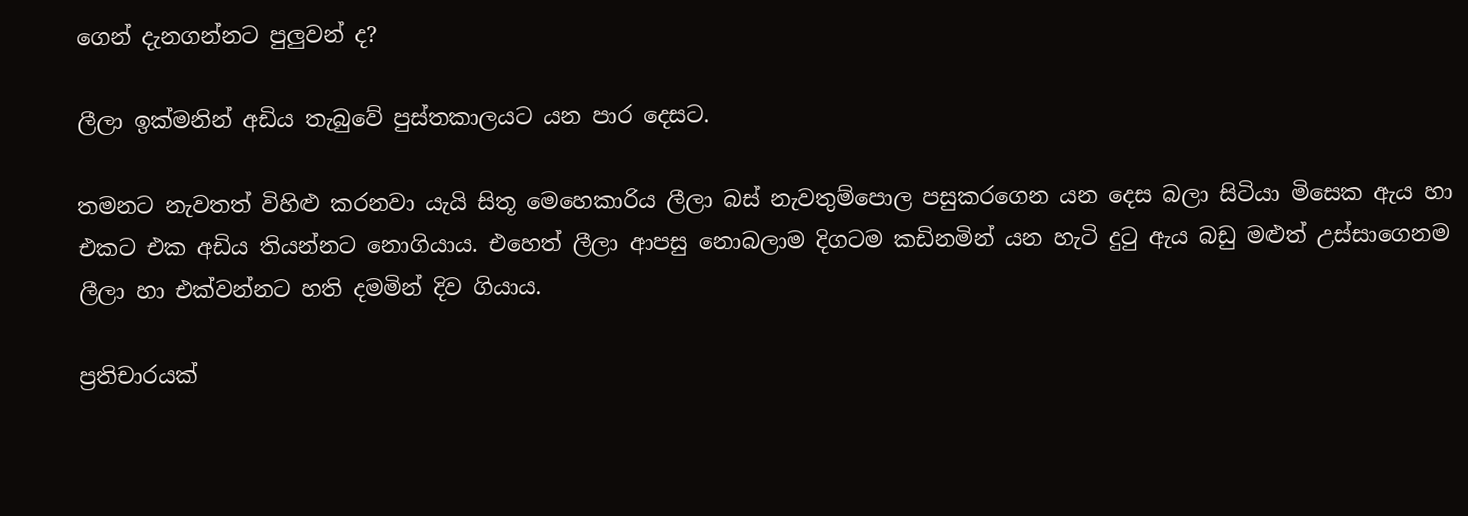ගෙන් දැනගන්නට පුලුවන් ද?

ලීලා ඉක්මනින් අඩිය තැබුවේ පුස්තකාලයට යන පාර දෙසට.

තමනට නැවතත් විහිළු කරනවා යැයි සිතූ මෙහෙකාරිය ලීලා බස් නැවතුම්පොල පසුකරගෙන යන දෙස බලා සිටියා මිසෙක ඇය හා එකට එක අඩිය තියන්නට නොගියාය. එහෙත් ලීලා ආපසු නොබලාම දිගටම කඩිනමින් යන හැටි දුටු ඇය බඩු මළුත් උස්සාගෙනම ලීලා හා එක්වන්නට හති දමමින් දිව ගියාය.

ප්‍රතිචාරයක්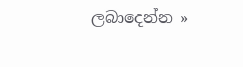ලබාදෙන්න »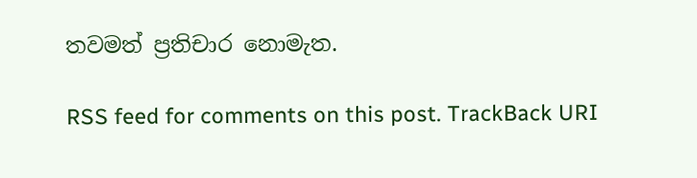තවමත් ප්‍රතිචාර නොමැත.

RSS feed for comments on this post. TrackBack URI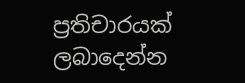ප්‍රතිචාරයක් ලබාදෙන්න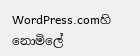WordPress.comහි නොමිලේ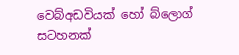වෙබ්අඩවියක් හෝ බ්ලොග් සටහනක්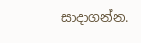සාදාගන්න.